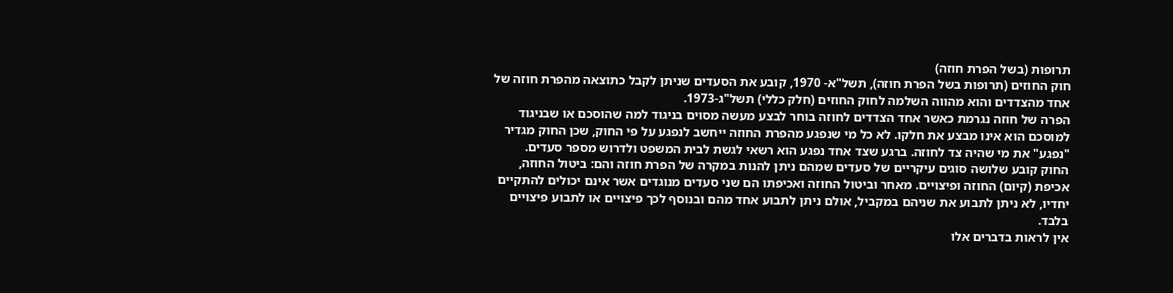תרופות (בשל הפרת חוזה)
חוק החוזים (תרופות בשל הפרת חוזה), תשל"א- 1970, קובע את הסעדים שניתן לקבל כתוצאה מהפרת חוזה של אחד מהצדדים והוא מהווה השלמה לחוק החוזים (חלק כללי) תשל"ג-1973.
הפרה של חוזה נגרמת כאשר אחד הצדדים לחוזה בוחר לבצע מעשה מסוים בניגוד למה שהוסכם או שבניגוד למוסכם הוא אינו מבצע את חלקו. לא כל מי שנפגע מהפרת החוזה ייחשב לנפגע על פי החוק, שכן החוק מגדיר "נפגע" את מי שהיה צד לחוזה. ברגע שצד אחד נפגע הוא רשאי לגשת לבית המשפט ולדרוש מספר סעדים.
החוק קובע שלושה סוגים עיקריים של סעדים שמהם ניתן להנות במקרה של הפרת חוזה והם: ביטול החוזה, אכיפת (קיום) החוזה ופיצויים. מאחר וביטול החוזה ואכיפתו הם שני סעדים מנוגדים אשר אינם יכולים להתקיים יחדיו, לא ניתן לתבוע את שניהם במקביל, אולם ניתן לתבוע אחד מהם ובנוסף לכך פיצויים או לתבוע פיצויים בלבד.
אין לראות בדברים אלו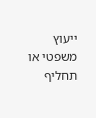ייעוץ משפטי או תחליף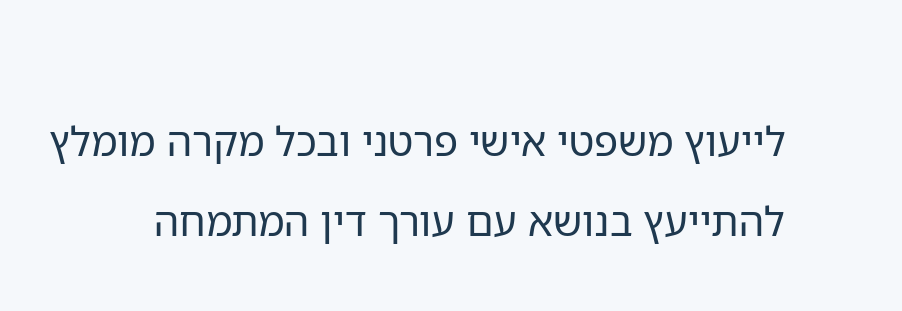לייעוץ משפטי אישי פרטני ובכל מקרה מומלץ להתייעץ בנושא עם עורך דין המתמחה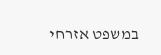במשפט אזרחי